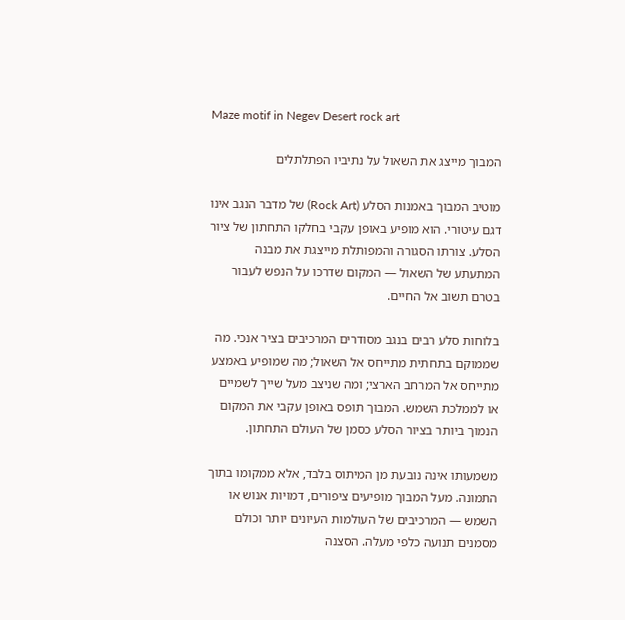Maze motif in Negev Desert rock art

המבוך מייצג את השאול על נתיביו הפתלתלים

מוטיב המבוך באמנות הסלע (Rock Art) של מדבר הנגב אינו דגם עיטורי. הוא מופיע באופן עקבי בחלקו התחתון של ציור הסלע. צורתו הסגורה והמפותלת מייצגת את מבנה המתעתע של השאול — המקום שדרכו על הנפש לעבור בטרם תשוב אל החיים.

בלוחות סלע רבים בנגב מסודרים המרכיבים בציר אנכי. מה שממוקם בתחתית מתייחס אל השאול; מה שמופיע באמצע מתייחס אל המרחב הארצי; ומה שניצב מעל שייך לשמיים או לממלכת השמש. המבוך תופס באופן עקבי את המקום הנמוך ביותר בציור הסלע כסמן של העולם התחתון.

משמעותו אינה נובעת מן המיתוס בלבד, אלא ממקומו בתוך התמונה. מעל המבוך מופיעים ציפורים, דמויות אנוש או השמש — המרכיבים של העולמות העיונים יותר וכולם מסמנים תנועה כלפי מעלה. הסצנה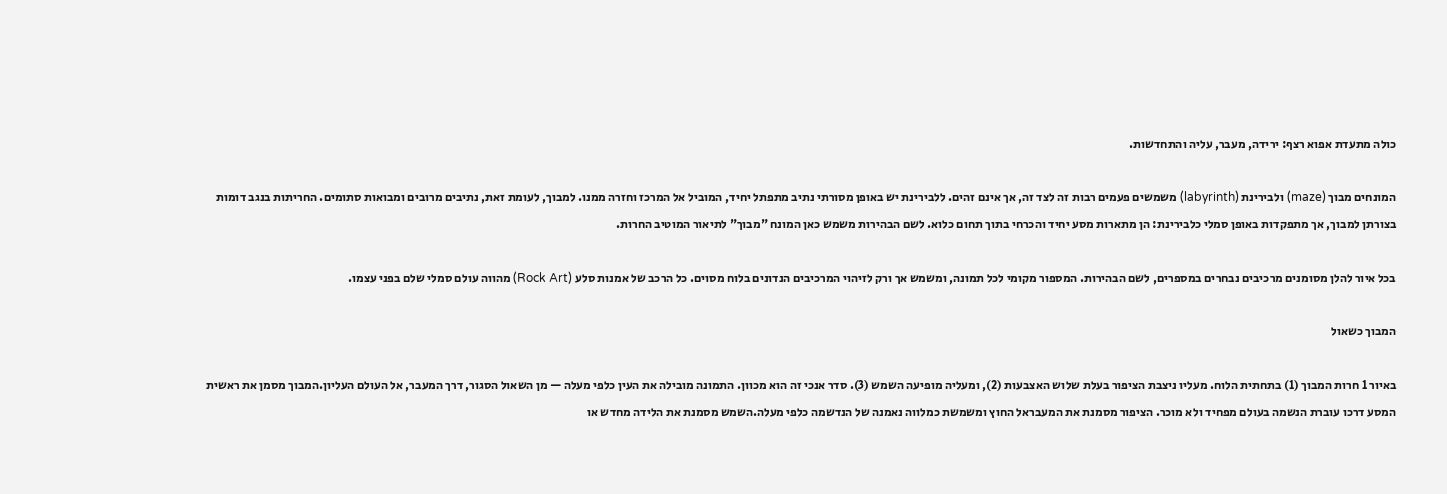כולה מתעדת אפוא רצף: ירידה, מעבר, עליה והתחדשות.

המונחים מבוך (maze) ולבירינת (labyrinth) משמשים פעמים רבות זה לצד זה, אך אינם זהים. ללבירינת יש באופן מסורתי נתיב מתפתל יחיד, המוביל אל המרכז וחזרה ממנו. למבוך, לעומת זאת, נתיבים מרובים ומבואות סתומים. החריתות בנגב דומות בצורתן למבוך, אך מתפקדות באופן סמלי כלבירינת: הן מתארות מסע יחיד והכרחי בתוך תחום כלוא. לשם הבהירות משמש כאן המונח "מבוך" לתיאור המוטיב החרות.

בכל איור להלן מסומנים מרכיבים נבחרים במספרים, לשם הבהירות. המספור מקומי לכל תמונה, ומשמש אך ורק לזיהוי המרכיבים הנדונים בלוח מסוים. כל הרכב של אמנות סלע (Rock Art) מהווה עולם סמלי שלם בפני עצמו.

המבוך כשאול

באיור 1 חרות המבוך (1) בתחתית הלוח. מעליו ניצבת הציפור בעלת שלוש האצבעות (2), ומעליה מופיעה השמש (3). סדר אנכי זה הוא מכוון. התמונה מובילה את העין כלפי מעלה — מן השאול הסגור, דרך המעבר, אל העולם העליון.המבוך מסמן את ראשית המסע דרכו עוברת הנשמה בעולם מפחיד ולא מוכר. הציפור מסמנת את המעבראל החוץ ומשמשת כמלווה נאמנה של הנדשמה כלפי מעלה.השמש מסמנת את הלידה מחדש או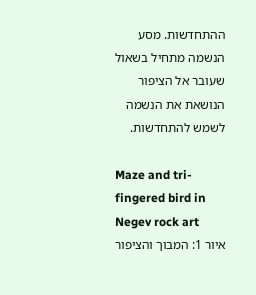ההתחדשות. מסע הנשמה מתחיל בשאול שעובר אל הציפור הנושאת את הנשמה לשמש להתחדשות.

Maze and tri-fingered bird in Negev rock art
איור 1: המבוך והציפור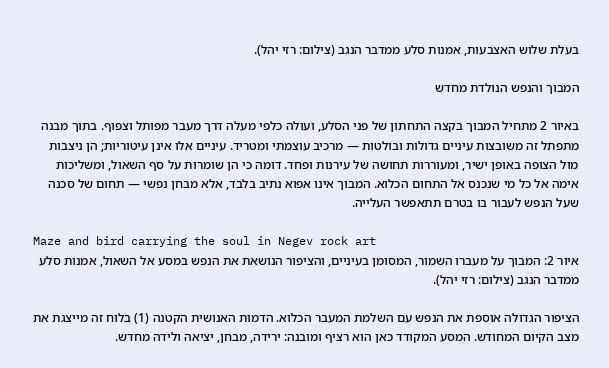בעלת שלוש האצבעות, אמנות סלע ממדבר הנגב (צילום: רזי יהל).

המבוך והנפש הנולדת מחדש

באיור 2 מתחיל המבוך בקצה התחתון של פני הסלע, ועולה כלפי מעלה דרך מעבר מפותל וצפוף. בתוך מבנה מתפתל זה משובצות עיניים גדולות ובולטות — מרכיב עוצמתי ומטריד. עיניים אלו אינן עיטוריות; הן ניצבות מול הצופה באופן ישיר, ומעוררות תחושה של עירנות ופחד. דומה כי הן שומרות על סף השאול, ומשליכות אימה אל כל מי שנכנס אל התחום הכלוא. המבוך אינו אפוא נתיב בלבד, אלא מבחן נפשי — תחום של סכנה שעל הנפש לעבור בו בטרם תתאפשר העלייה.

Maze and bird carrying the soul in Negev rock art
איור 2: המבוך על מעברו השמור, המסומן בעיניים, והציפור הנושאת את הנפש במסע אל השאול, אמנות סלע ממדבר הנגב (צילום: רזי יהל).

הציפור הגדולה אוספת את הנפש עם השלמת המעבר הכלוא. הדמות האנושית הקטנה (1) בלוח זה מייצגת את מצב הקיום המחודש. המסע המקודד כאן הוא רציף ומובנה: ירידה, מבחן, יציאה ולידה מחדש.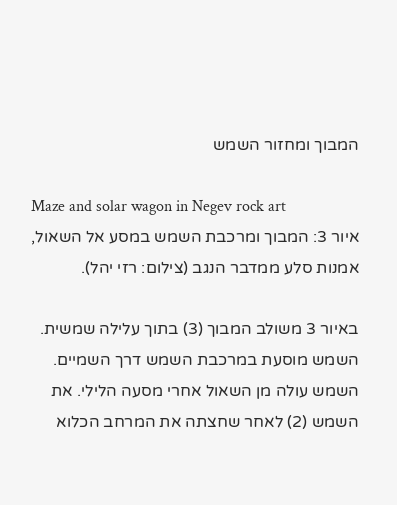המבוך ומחזור השמש

Maze and solar wagon in Negev rock art
איור 3: המבוך ומרכבת השמש במסע אל השאול, אמנות סלע ממדבר הנגב (צילום: רזי יהל).

באיור 3 משולב המבוך (3) בתוך עלילה שמשית. השמש מוסעת במרכבת השמש דרך השמיים. השמש עולה מן השאול אחרי מסעה הלילי. את השמש (2) לאחר שחצתה את המרחב הכלוא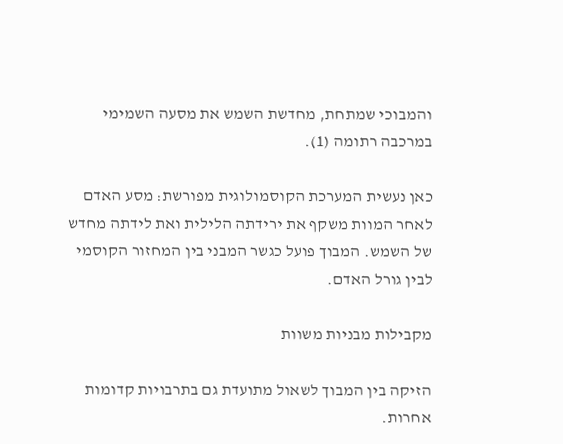והמבוכי שמתחת, מחדשת השמש את מסעה השמימי במרכבה רתומה (1).

כאן נעשית המערכת הקוסמולוגית מפורשת: מסע האדם לאחר המוות משקף את ירידתה הלילית ואת לידתה מחדש של השמש. המבוך פועל כגשר המבני בין המחזור הקוסמי לבין גורל האדם.

מקבילות מבניות משוות

הזיקה בין המבוך לשאול מתועדת גם בתרבויות קדומות אחרות.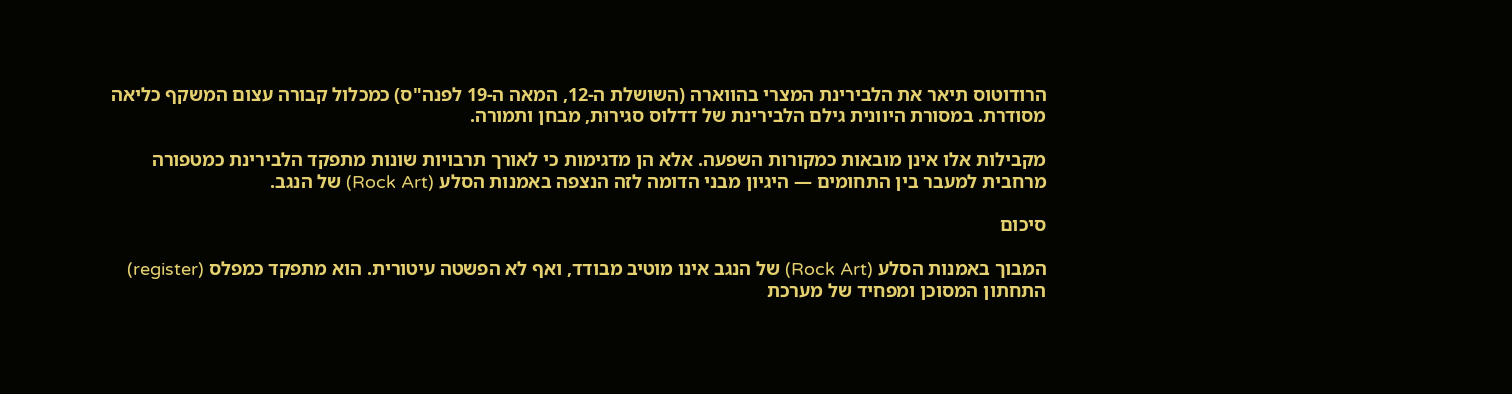הרודוטוס תיאר את הלבירינת המצרי בהווארה (השושלת ה-12, המאה ה-19 לפנה"ס) כמכלול קבורה עצום המשקף כליאה מסודרת. במסורת היוונית גילם הלבירינת של דדלוס סגירוּת, מבחן ותמורה.

מקבילות אלו אינן מובאות כמקורות השפעה. אלא הן מדגימות כי לאורך תרבויות שונות מתפקד הלבירינת כמטפורה מרחבית למעבר בין התחומים — היגיון מבני הדומה לזה הנצפה באמנות הסלע (Rock Art) של הנגב.

סיכום

המבוך באמנות הסלע (Rock Art) של הנגב אינו מוטיב מבודד, ואף לא הפשטה עיטורית. הוא מתפקד כמפלס (register) התחתון המסוכן ומפחיד של מערכת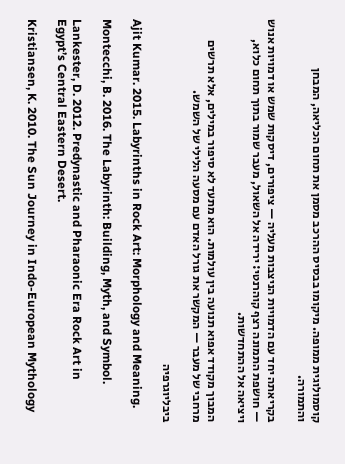קוסמולוגית ממופה. מיקומו בבסיס ההרכב מסמן את תחום הכליאה, המבחן והתמורה.

בקריאתה יחד עם הדמויות הניצבות מעליה — ציפורים, דיסקות שמש או דמויות אנוש — חושפת התמונה רצף קוהרנטי: ירידה אל השאול, מעבר שמור בתוך תחום כלוא, ויציאה אל ההתחדשות.

המבוך מקודד אפוא תנועה בין עולמות. הוא מתעד לא סיפור במילים, אלא תרשים מרחבי של מעבר — המקשר את גורל האדם עם מסעה הלילי של השמש.

ביבליוגרפיה

Ajit Kumar. 2015. Labyrinths in Rock Art: Morphology and Meaning.

Montecchi, B. 2016. The Labyrinth: Building, Myth, and Symbol.

Lankester, D. 2012. Predynastic and Pharaonic Era Rock Art in Egypt’s Central Eastern Desert.

Kristiansen, K. 2010. The Sun Journey in Indo-European Mythology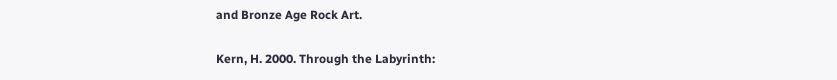and Bronze Age Rock Art.

Kern, H. 2000. Through the Labyrinth: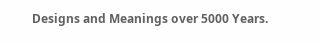Designs and Meanings over 5000 Years.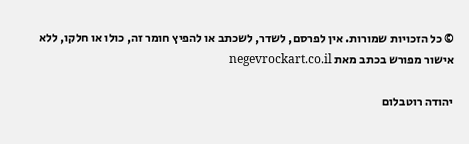© כל הזכויות שמורות. אין לפרסם, לשדר, לשכתב או להפיץ חומר זה, כולו או חלקו, ללא אישור מפורש בכתב מאת negevrockart.co.il

יהודה רוטבלום